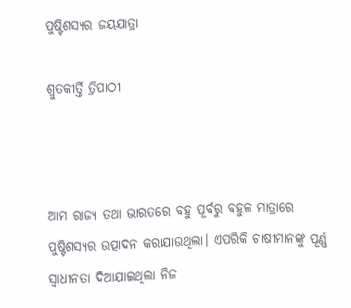ପୁଷ୍ଟିଶସ୍ୟର ଜୟଯାତ୍ରା

ଶ୍ରୁତକୀର୍ତ୍ତି ତ୍ରିପାଠୀ



ଆମ ରାଜ୍ୟ ତଥା ଭାରତରେ ବହୁ ପୂର୍ବରୁ ବହୁଳ ମାତ୍ରାରେ ପୁଷ୍ଟିଶସ୍ୟର ଉତ୍ପାଦନ କରାଯାଉଥିଲା। ଏପରିକି ଚାଷୀମାନଙ୍କୁ ପୂର୍ଣ୍ଣ ସ୍ବାଧୀନତା ଦିଆଯାଇଥିଲା ନିଜ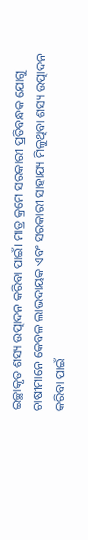ଇଚ୍ଛାକୃତ ଶସ୍ୟ ଉତ୍ପାଦନ କରିବା ପାଇଁ। ମାତ୍ର କ୍ରମେ ସରକାରୀ ପ୍ରତିବନ୍ଧକ ଯୋଗୁ ଚାଷୀମାନେ କେବଳ ଲାଭଦାୟକ ଏବଂ ସରକାରୀ ସାହାଯ୍ୟ ମିଳୁଥିବା ଶସ୍ୟ ଉତ୍ପାଦନ କରିବା ପାଇଁ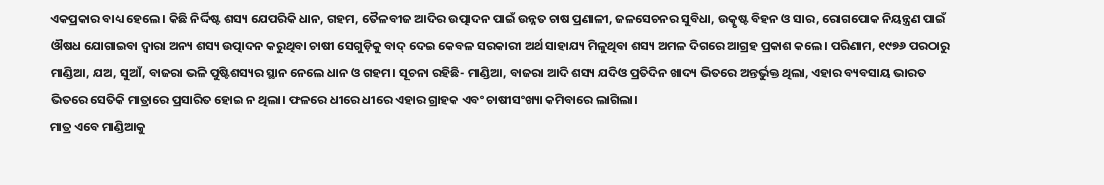ଏକପ୍ରକାର ବାଧ୍ୟ ହେଲେ। କିଛି ନିର୍ଦ୍ଦିଷ୍ଟ ଶସ୍ୟ ଯେପରିକି ଧାନ, ଗହମ, ତୈଳବୀଜ ଆଦିର ଉତ୍ପାଦନ ପାଇଁ ଉନ୍ନତ ଚାଷ ପ୍ରଣାଳୀ, ଜଳସେଚନର ସୁବିଧା, ଉତ୍କୃଷ୍ଟ ବିହନ ଓ ସାର, ରୋଗପୋକ ନିୟନ୍ତ୍ରଣ ପାଇଁ ଔଷଧ ଯୋଗାଇବା ଦ୍ୱାରା ଅନ୍ୟ ଶସ୍ୟ ଉତ୍ପାଦନ କରୁଥିବା ଚାଷୀ ସେଗୁଡ଼ିକୁ ବାଦ୍‌ ଦେଇ କେବଳ ସରକାରୀ ଅର୍ଥ ସାହାଯ୍ୟ ମିଳୁଥିବା ଶସ୍ୟ ଅମଳ ଦିଗରେ ଆଗ୍ରହ ପ୍ରକାଶ କଲେ। ପରିଣାମ, ୧୯୭୬ ପରଠାରୁ ମାଣ୍ଡିଆ, ଯଅ, ସୁଆଁ, ବାଜରା ଭଳି ପୁଷ୍ଟିଶସ୍ୟର ସ୍ଥାନ ନେଲେ ଧାନ ଓ ଗହମ। ସୂଚନା ରହିଛି- ମାଣ୍ଡିଆ, ବାଜରା ଆଦି ଶସ୍ୟ ଯଦିଓ ପ୍ରତିଦିନ ଖାଦ୍ୟ ଭିତରେ ଅନ୍ତର୍ଭୁକ୍ତ ଥିଲା, ଏହାର ବ୍ୟବସାୟ ଭାରତ ଭିତରେ ସେତିକି ମାତ୍ରାରେ ପ୍ରସାରିତ ହୋଇ ନ ଥିଲା। ଫଳରେ ଧୀରେ ଧୀରେ ଏହାର ଗ୍ରାହକ ଏବଂ ଚାଷୀସଂଖ୍ୟା କମିବାରେ ଲାଗିଲା।
ମାତ୍ର ଏବେ ମାଣ୍ଡିଆକୁ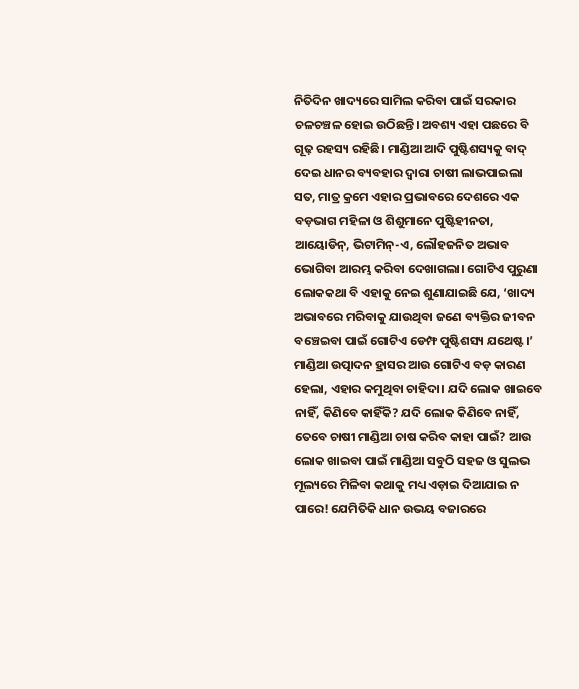ନିତିଦିନ ଖାଦ୍ୟରେ ସାମିଲ କରିବା ପାଇଁ ସରକାର ଚଳଚଞ୍ଚଳ ହୋଇ ଉଠିଛନ୍ତି। ଅବଶ୍ୟ ଏହା ପଛରେ ବି ଗୂଢ଼ ରହସ୍ୟ ରହିଛି। ମାଣ୍ଡିଆ ଆଦି ପୁଷ୍ଟିଶସ୍ୟକୁ ବାଦ୍‌ ଦେଇ ଧାନର ବ୍ୟବହାର ଦ୍ୱାରା ଚାଷୀ ଲାଭପାଇଲା ସତ, ମାତ୍ର କ୍ରମେ ଏହାର ପ୍ରଭାବରେ ଦେଶରେ ଏକ ବଡ଼ଭାଗ ମହିଳା ଓ ଶିଶୁମାନେ ପୁଷ୍ଟିହୀନତା, ଆୟୋଡିନ୍‌, ଭିଟାମିନ୍‌-ଏ, ଲୌହଜନିତ ଅଭାବ ଭୋଗିବା ଆରମ୍ଭ କରିବା ଦେଖାଗଲା। ଗୋଟିଏ ପୁରୁଣା ଲୋକକଥା ବି ଏହାକୁ ନେଇ ଶୁଣାଯାଇଛି ଯେ, ‘ଖାଦ୍ୟ ଅଭାବରେ ମରିବାକୁ ଯାଉଥିବା ଜଣେ ବ୍ୟକ୍ତିର ଜୀବନ ବଞ୍ଚେଇବା ପାଇଁ ଗୋଟିଏ ଡେମ୍ଫ ପୁଷ୍ଟିଶସ୍ୟ ଯଥେଷ୍ଟ।’
ମାଣ୍ଡିଆ ଉତ୍ପାଦନ ହ୍ରାସର ଆଉ ଗୋଟିଏ ବଡ଼ କାରଣ ହେଲା, ଏହାର କମୁଥିବା ଚାହିଦା। ଯଦି ଲୋକ ଖାଇବେ ନାହିଁ, କିଣିବେ କାହିଁକି? ଯଦି ଲୋକ କିଣିବେ ନାହିଁ, ତେବେ ଚାଷୀ ମାଣ୍ଡିଆ ଚାଷ କରିବ କାହା ପାଇଁ? ଆଉ ଲୋକ ଖାଇବା ପାଇଁ ମାଣ୍ଡିଆ ସବୁଠି ସହଜ ଓ ସୁଲଭ ମୂଲ୍ୟରେ ମିଳିବା କଥାକୁ ମଧ୍ୟ ଏଡ଼ାଇ ଦିଆଯାଇ ନ ପାରେ! ଯେମିତିକି ଧାନ ଉଭୟ ବଜାରରେ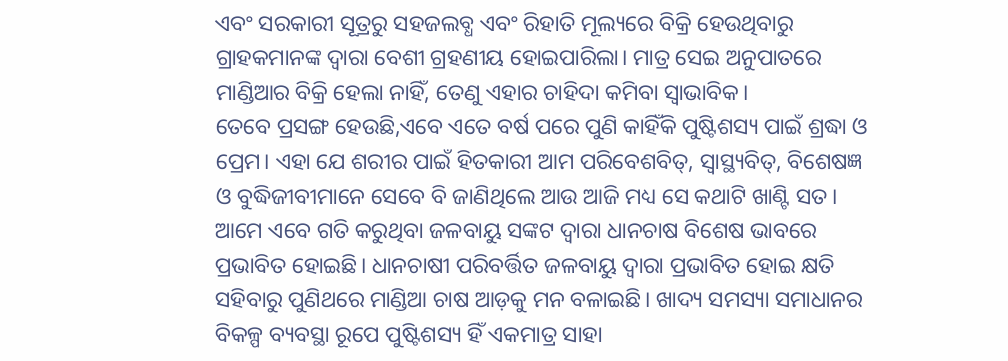ଏବଂ ସରକାରୀ ସୂତ୍ରରୁ ସହଜଲବ୍ଧ ଏବଂ ରିହାତି ମୂଲ୍ୟରେ ବିକ୍ରି ହେଉଥିବାରୁ ଗ୍ରାହକମାନଙ୍କ ଦ୍ୱାରା ବେଶୀ ଗ୍ରହଣୀୟ ହୋଇପାରିଲା। ମାତ୍ର ସେଇ ଅନୁପାତରେ ମାଣ୍ଡିଆର ବିକ୍ରି ହେଲା ନାହିଁ, ତେଣୁ ଏହାର ଚାହିଦା କମିବା ସ୍ବାଭାବିକ।
ତେବେ ପ୍ରସଙ୍ଗ ହେଉଛି,ଏବେ ଏତେ ବର୍ଷ ପରେ ପୁଣି କାହିଁକି ପୁଷ୍ଟିଶସ୍ୟ ପାଇଁ ଶ୍ରଦ୍ଧା ଓ ପ୍ରେମ। ଏହା ଯେ ଶରୀର ପାଇଁ ହିତକାରୀ ଆମ ପରିବେଶବିତ୍‌, ସ୍ବାସ୍ଥ୍ୟବିତ୍‌, ବିଶେଷଜ୍ଞ ଓ ବୁଦ୍ଧିଜୀବୀମାନେ ସେବେ ବି ଜାଣିଥିଲେ ଆଉ ଆଜି ମଧ୍ୟ ସେ କଥାଟି ଖାଣ୍ଟି ସତ। ଆମେ ଏବେ ଗତି କରୁଥିବା ଜଳବାୟୁ ସଙ୍କଟ ଦ୍ୱାରା ଧାନଚାଷ ବିଶେଷ ଭାବରେ ପ୍ରଭାବିତ ହୋଇଛି। ଧାନଚାଷୀ ପରିବର୍ତ୍ତିତ ଜଳବାୟୁ ଦ୍ୱାରା ପ୍ରଭାବିତ ହୋଇ କ୍ଷତି ସହିବାରୁ ପୁଣିଥରେ ମାଣ୍ଡିଆ ଚାଷ ଆଡ଼କୁ ମନ ବଳାଇଛି। ଖାଦ୍ୟ ସମସ୍ୟା ସମାଧାନର ବିକଳ୍ପ ବ୍ୟବସ୍ଥା ରୂପେ ପୁଷ୍ଟିଶସ୍ୟ ହିଁ ଏକମାତ୍ର ସାହା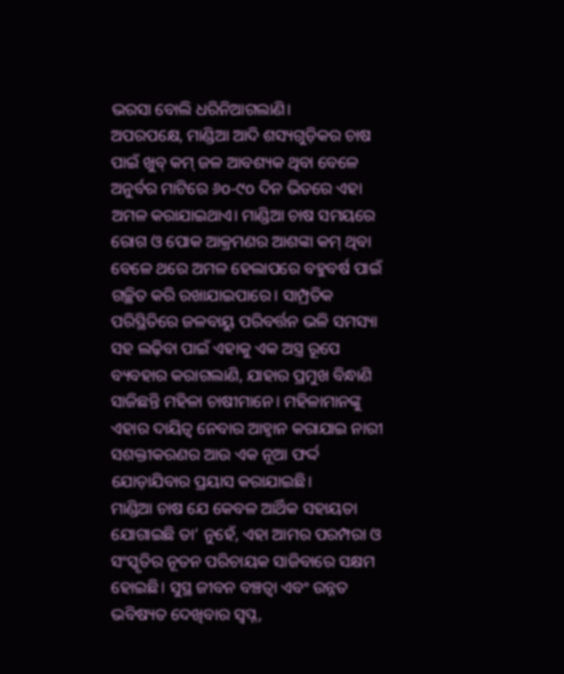ଭରସା ବୋଲି ଧରିନିଆଗଲାଣି।
ଅପରପକ୍ଷେ, ମାଣ୍ଡିଆ ଆଦି ଶସ୍ୟଗୁଡ଼ିକର ଚାଷ ପାଇଁ ଖୁବ୍‌ କମ୍‌ ଜଳ ଆବଶ୍ୟକ ଥିବା ବେଳେ ଅନୁର୍ବର ମାଟିରେ ୬o-୯o ଦିନ ଭିତରେ ଏହା ଅମଳ କରାଯାଇଥାଏ। ମାଣ୍ଡିଆ ଚାଷ ସମୟରେ ରୋଗ ଓ ପୋକ ଆକ୍ରମଣର ଆଶଙ୍କା କମ୍‌ ଥିବା ବେଳେ ଥରେ ଅମଳ ହେଲାପରେ ବହୁବର୍ଷ ପାଇଁ ଗଚ୍ଛିତ କରି ରଖାଯାଇପାରେ। ସାମ୍ପ୍ରତିକ ପରିସ୍ଥିତିରେ ଜଳବାୟୁ ପରିବର୍ତ୍ତନ ଭଳି ସମସ୍ୟା ସହ ଲଢ଼ିବା ପାଇଁ ଏହାକୁ ଏକ ଅସ୍ତ୍ର ରୂପେ ବ୍ୟବହାର କରାଗଲାଣି, ଯାହାର ପ୍ରମୁଖ ବିନ୍ଧାଣି ସାଜିଛନ୍ତି ମହିଳା ଚାଷୀମାନେ। ମହିଳାମାନଙ୍କୁ ଏହାର ଦାୟିତ୍ୱ ନେବାର ଆହ୍ବାନ କରାଯାଇ ନାରୀ ସଶକ୍ତୀକରଣର ଆଉ ଏକ ନୂଆ ଫର୍ଦ୍ଦ ଯୋଡ଼ାଯିବାର ପ୍ରୟାସ କରାଯାଇଛି।
ମାଣ୍ଡିଆ ଚାଷ ଯେ କେବଳ ଆର୍ଥିକ ସହାୟତା ଯୋଗାଇଛି ତା’ ନୁହେଁ, ଏହା ଆମର ପରମ୍ପରା ଓ ସଂସ୍କୃତିର ନୂତନ ପରିଚାୟକ ସାଜିବାରେ ସକ୍ଷମ ହୋଇଛି। ସୁସ୍ଥ ଜୀବନ ବଞ୍ଚତ୍ବା ଏବଂ ଉନ୍ନତ ଭବିଷ୍ୟତ ଦେଖିବାର ସ୍ବପ୍ନ,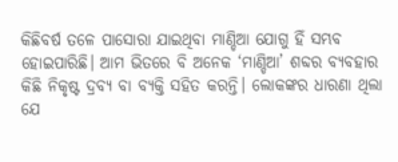କିଛିବର୍ଷ ତଳେ ପାସୋରା ଯାଇଥିବା ମାଣ୍ଡିଆ ଯୋଗୁ ହିଁ ସମ୍ଭବ ହୋଇପାରିଛି। ଆମ ଭିତରେ ବି ଅନେକ ‘ମାଣ୍ଡିଆ’ ଶବ୍ଦର ବ୍ୟବହାର କିଛି ନିକୃଷ୍ଟ ଦ୍ରବ୍ୟ ବା ବ୍ୟକ୍ତି ସହିତ କରନ୍ତି। ଲୋକଙ୍କର ଧାରଣା ଥିଲା ଯେ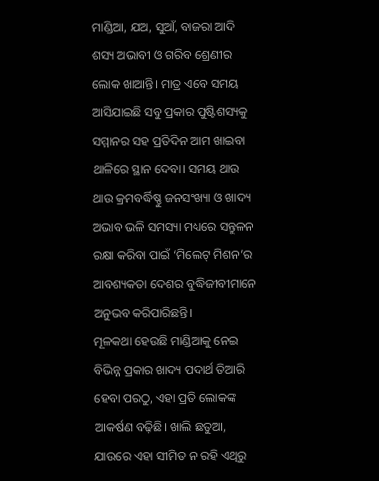ମାଣ୍ଡିଆ, ଯଅ, ସୁଆଁ, ବାଜରା ଆଦି ଶସ୍ୟ ଅଭାବୀ ଓ ଗରିବ ଶ୍ରେଣୀର ଲୋକ ଖାଆନ୍ତି। ମାତ୍ର ଏବେ ସମୟ ଆସିଯାଇଛି ସବୁ ପ୍ରକାର ପୁଷ୍ଟିଶସ୍ୟକୁ ସମ୍ମାନର ସହ ପ୍ରତିଦିନ ଆମ ଖାଇବା ଥାଳିରେ ସ୍ଥାନ ଦେବା। ସମୟ ଥାଉ ଥାଉ କ୍ରମବର୍ଦ୍ଧିଷ୍ଣୁ ଜନସଂଖ୍ୟା ଓ ଖାଦ୍ୟ ଅଭାବ ଭଳି ସମସ୍ୟା ମଧ୍ୟରେ ସନ୍ତୁଳନ ରକ୍ଷା କରିବା ପାଇଁ ‘ମିଲେଟ୍‌ ମିଶନ’ର ଆବଶ୍ୟକତା ଦେଶର ବୁଦ୍ଧିଜୀବୀମାନେ ଅନୁଭବ କରିପାରିଛନ୍ତି।
ମୂଳକଥା ହେଉଛି ମାଣ୍ଡିଆକୁ ନେଇ ବିଭିନ୍ନ ପ୍ରକାର ଖାଦ୍ୟ ପଦାର୍ଥ ତିଆରି ହେବା ପରଠୁ, ଏହା ପ୍ରତି ଲୋକଙ୍କ ଆକର୍ଷଣ ବଢ଼ିଛି। ଖାଲି ଛତୁଆ, ଯାଉରେ ଏହା ସୀମିତ ନ ରହି ଏଥିରୁ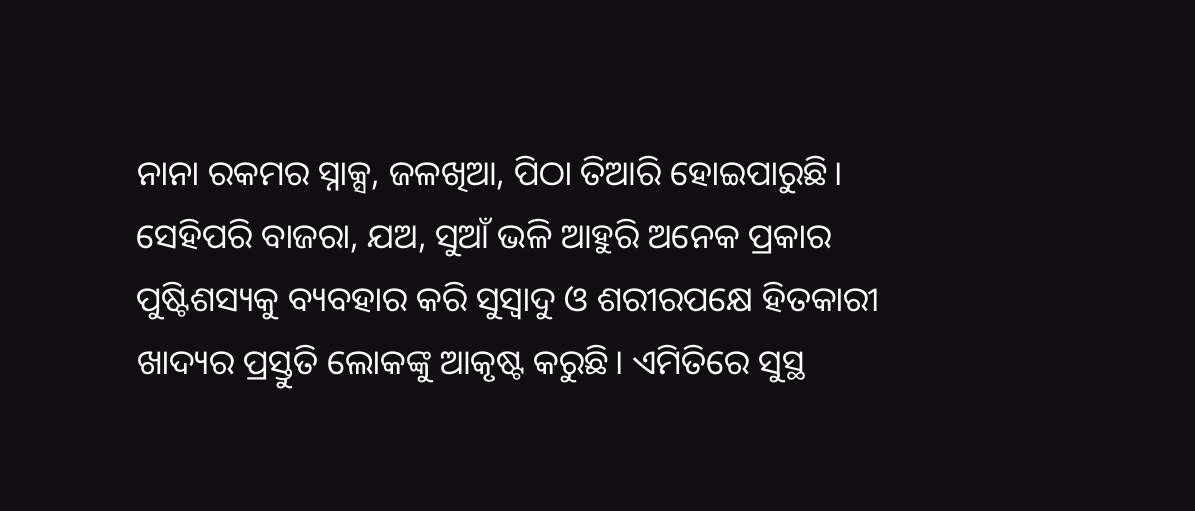ନାନା ରକମର ସ୍ନାକ୍ସ, ଜଳଖିଆ, ପିଠା ତିଆରି ହୋଇପାରୁଛି। ସେହିପରି ବାଜରା, ଯଅ, ସୁଆଁ ଭଳି ଆହୁରି ଅନେକ ପ୍ରକାର ପୁଷ୍ଟିଶସ୍ୟକୁ ବ୍ୟବହାର କରି ସୁସ୍ବାଦୁ ଓ ଶରୀରପକ୍ଷେ ହିତକାରୀ ଖାଦ୍ୟର ପ୍ରସ୍ତୁତି ଲୋକଙ୍କୁ ଆକୃଷ୍ଟ କରୁଛି। ଏମିତିରେ ସୁସ୍ଥ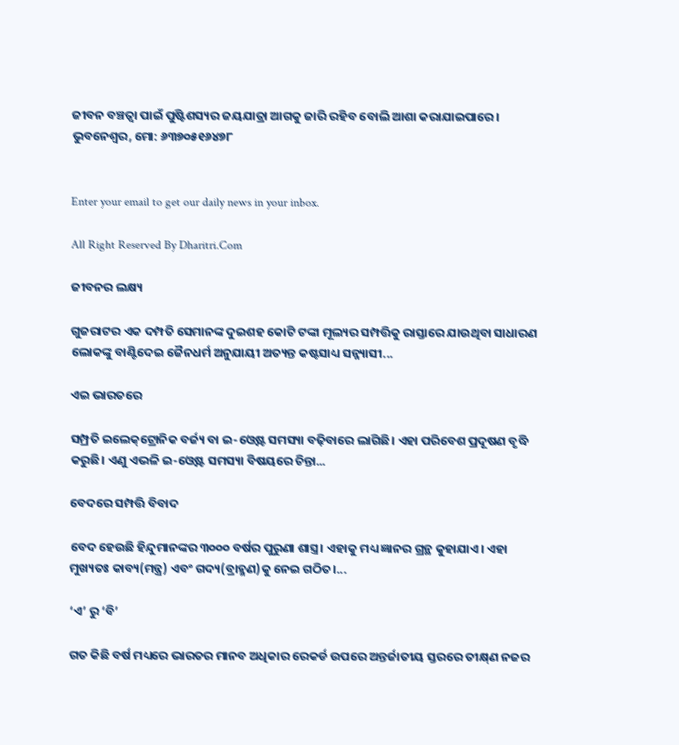ଜୀବନ ବଞ୍ଚତ୍ବା ପାଇଁ ପୁଷ୍ଟିଶସ୍ୟର ଜୟଯାତ୍ରା ଆଗକୁ ଜାରି ରହିବ ବୋଲି ଆଶା କରାଯାଇପାରେ।
ଭୁବନେଶ୍ୱର, ମୋ: ୬୩୭୦୫୧୬୪୭୮


Enter your email to get our daily news in your inbox.

All Right Reserved By Dharitri.Com

ଜୀବନର ଲକ୍ଷ୍ୟ

ଗୁଜରାଟର ଏକ ଦମ୍ପତି ସେମାନଙ୍କ ଦୁଇଶହ କୋଟି ଟଙ୍କା ମୂଲ୍ୟର ସମ୍ପତ୍ତିକୁ ରାସ୍ତାରେ ଯାଉଥିବା ସାଧାରଣ ଲୋକଙ୍କୁ ବାଣ୍ଟିଦେଇ ଜୈନଧର୍ମ ଅନୁଯାୟୀ ଅତ୍ୟନ୍ତ କଷ୍ଟସାଧ୍ୟ ସନ୍ନ୍ୟାସୀ...

ଏଇ ଭାରତରେ

ସମ୍ପ୍ରତି ଇଲେକ୍‌ଟ୍ରୋନିକ ବର୍ଜ୍ୟ ବା ଇ-ଓ୍ବେଷ୍ଟ ସମସ୍ୟା ବଢ଼ିବାରେ ଲାଗିଛି। ଏହା ପରିବେଶ ପ୍ରଦୂଷଣ ବୃଦ୍ଧି କରୁଛି। ଏଣୁ ଏଭଳି ଇ-ଓ୍ବେଷ୍ଟ ସମସ୍ୟା ବିଷୟରେ ଚିନ୍ତା...

ବେଦରେ ସମ୍ପତ୍ତି ବିବାଦ

ବେଦ ହେଉଛି ହିନ୍ଦୁମାନଙ୍କର ୩୦୦୦ ବର୍ଷର ପୁରୁଣା ଶାସ୍ତ୍ର। ଏହାକୁ ମଧ୍ୟ ଜ୍ଞାନର ଗ୍ରନ୍ଥ କୁହାଯାଏ। ଏହା ମୁଖ୍ୟତଃ କାବ୍ୟ(ମନ୍ତ୍ର) ଏବଂ ଗଦ୍ୟ(ବ୍ରାହ୍ମଣ)କୁ ନେଇ ଗଠିତ।...

‘ଏ’ ରୁ ‘ବି’

ଗତ କିଛି ବର୍ଷ ମଧ୍ୟରେ ଭାରତର ମାନବ ଅଧିକାର ରେକର୍ଡ ଉପରେ ଅନ୍ତର୍ଜାତୀୟ ସ୍ତରରେ ତୀକ୍ଷ୍‌ଣ ନଜର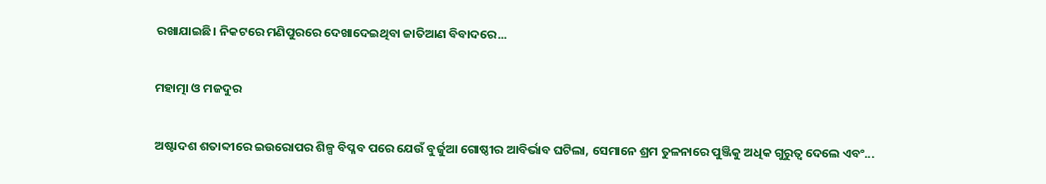ରଖାଯାଇଛି। ନିକଟରେ ମଣିପୁରରେ ଦେଖାଦେଇଥିବା ଜାତିଆଣ ବିବାଦରେ...

ମହାତ୍ମା ଓ ମଜଦୁର

ଅଷ୍ଟାଦଶ ଶତାବ୍ଦୀରେ ଇଉରୋପର ଶିଳ୍ପ ବିପ୍ଳବ ପରେ ଯେଉଁ ବୁର୍ଜୁଆ ଗୋଷ୍ଠୀର ଆବିର୍ଭାବ ଘଟିଲା, ସେମାନେ ଶ୍ରମ ତୁଳନାରେ ପୁଞ୍ଜିକୁ ଅଧିକ ଗୁରୁତ୍ୱ ଦେଲେ ଏବଂ...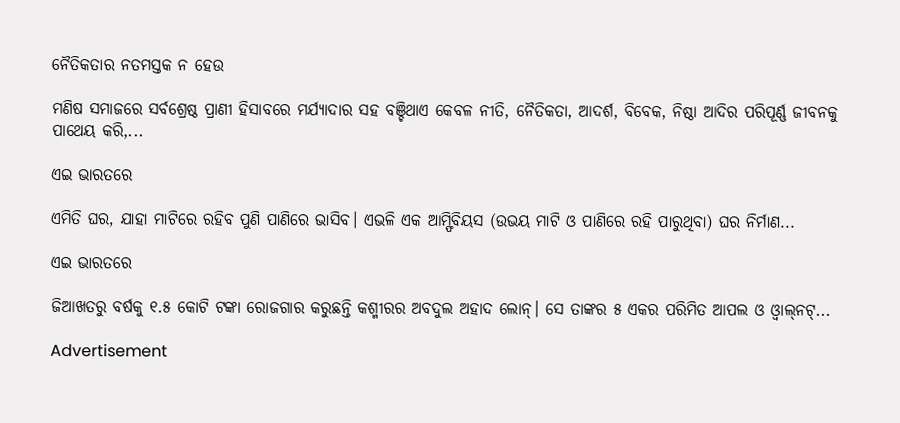ନୈତିକତାର ନତମସ୍ତକ ନ ହେଉ

ମଣିଷ ସମାଜରେ ସର୍ବଶ୍ରେଷ୍ଠ ପ୍ରାଣୀ ହିସାବରେ ମର୍ଯ୍ୟାଦାର ସହ ବଞ୍ଚିଥାଏ କେବଳ ନୀତି, ନୈତିକତା, ଆଦର୍ଶ, ବିବେକ, ନିଷ୍ଠା ଆଦିର ପରିପୂର୍ଣ୍ଣ ଜୀବନକୁ ପାଥେୟ କରି,...

ଏଇ ଭାରତରେ

ଏମିତି ଘର, ଯାହା ମାଟିରେ ରହିବ ପୁଣି ପାଣିରେ ଭାସିବ। ଏଭଳି ଏକ ଆମ୍ଫିବିୟସ (ଉଭୟ ମାଟି ଓ ପାଣିରେ ରହି ପାରୁଥିବା) ଘର ନିର୍ମାଣ...

ଏଇ ଭାରତରେ

ଜିଆଖତରୁ ବର୍ଷକୁ ୧.୫ କୋଟି ଟଙ୍କା ରୋଜଗାର କରୁଛନ୍ତି କଶ୍ମୀରର ଅବଦୁଲ ଅହାଦ ଲୋନ୍‌। ସେ ତାଙ୍କର ୫ ଏକର ପରିମିତ ଆପଲ ଓ ଓ୍ବାଲ୍‌ନଟ୍‌...

Advertisement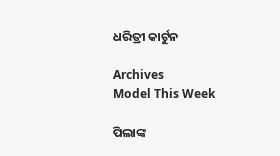ଧରିତ୍ରୀ କାର୍ଟୁନ

Archives
Model This Week

ପିଲାଙ୍କ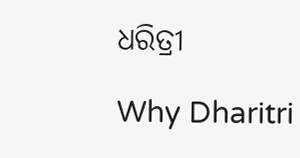ଧରିତ୍ରୀ

Why Dharitri